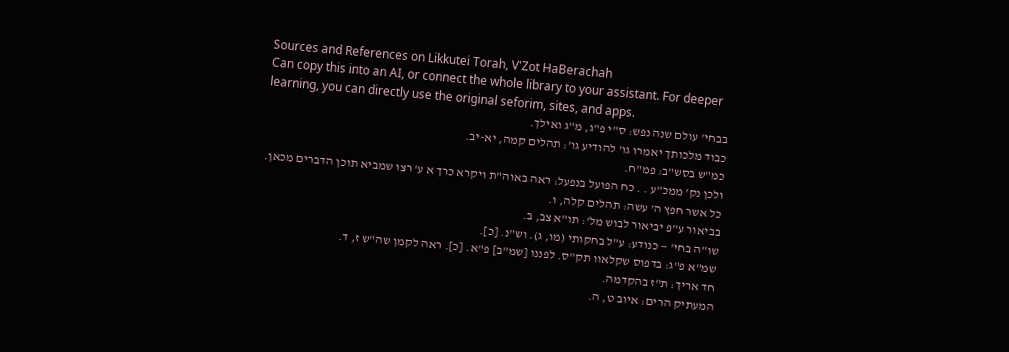Sources and References on Likkutei Torah, V'Zot HaBerachah
Can copy this into an AI, or connect the whole library to your assistant. For deeper learning, you can directly use the original seforim, sites, and apps.
בבחי' עולם שנה נפש: ס"י פ"ג, מ"ג ואילך.
כבוד מלכותך יאמרו גו' להודיע גו': תהלים קמה, יא-יב.
כמ"ש בסש"ב: פמ"ח.
ולכן נק' ממכ"ע . . כח הפועל בנפעל: ראה באוה"ת ויקרא כרך א ע' רצו שמביא תוכן הדברים מכאן.
כל אשר חפץ ה' עשה: תהלים קלה, ו.
בביאור ע"פ יביאור לבוש מל': תו"א צב, ב.
שו"ה בחי' — כנודע: ע"ל בחקותי (מו, ג). וש"נ. [כ].
שמ"א פ"ג: בדפוס שקלאוו תק"ס. לפננו [שמ"ב] פ"א. [כ]. ראה לקמן שה"ש ז, ד.
חד אריך: ת"ז בהקדמה.
המעתיק הרים: איוב ט, ה.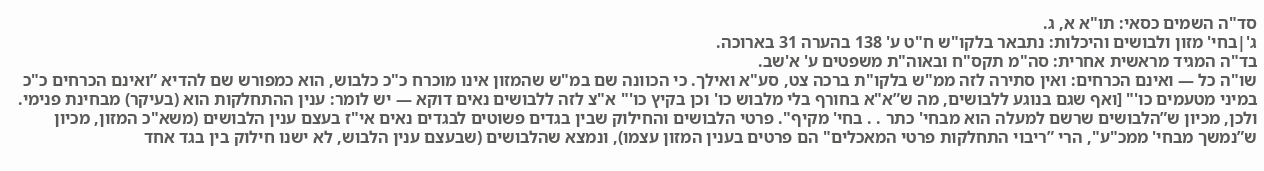סד"ה השמים כסאי: תו"א א, ג.
ג'|בחי' מזון ולבושים והיכלות: נתבאר בלקו"ש ח"ט ע' 138 בהערה 31 בארוכה.
בד"ה המגיד מראשית אחרית: סה"מ תקס"ח ובאוה"ת משפטים ע' א'שב.
שו"ה כל — ואינם הכרחים: ואין סתירה לזה ממ"ש בלקו"ת ברכה צט, סע"א ואילך. כי הכוונה שם במ"ש שהמזון אינו מוכרח כ"כ כלבוש, הוא כמפורש שם להדיא ”ואינם הכרחים כ"כ במיני מטעמים כו'" [ואף שגם בנוגע ללבושים, מה ש”א"א בחורף בלי מלבוש כו' וכן בקיץ כו'" א"צ לזה ללבושים נאים דוקא — יש לומר: ענין ההתחלקות הוא (בעיקר) מבחינת פנימי. ולכן, מכיון ש”הלבושים שרשם למעלה הוא מבחי' כתר . . בחי' מקיף". פרטי הלבושים והחילוק שבין בגדים פשוטים לבגדים נאים אי"ז בעצם ענין הלבושים (משא"כ המזון, מכיון ש”נמשך מבחי' ממכ"ע", הרי ”ריבוי התחלקות פרטי המאכלים" הם פרטים בענין המזון עצמו), ונמצא שהלבושים (שבעצם ענין הלבוש, לא ישנו חילוק בין בגד אחד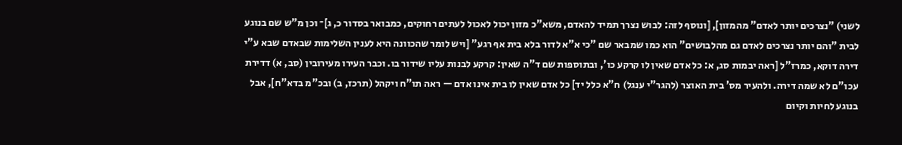לשני) ”נצרכים יותר לאדם" מהמזון], [ונוסף לזה: לבוש נצרך תמיד להאדם, משא"כ מזון יכול לאכול לעתים רחוקים, כמבואר בסדור כ, ג]־ וכן מ"ש שם בנוגע לבית ”והם יותר נצרכים לאדם גם מהלבושים" הוא כמו שמבאר שם ”כי א"א לדור בלא בית אף רגע" [ויש לומר שהכוונה היא לענין השלימות שבאדם שבא ע"י דירה דוקא, כמרז"ל [ראה יבמות סג, א: כל אדם שאין לו קרקע כו', ובתוספות שם ד"ה שאין: קרקע לבנות עליו שידור בו. וכבר העירו מעירובין (סב, א) דדירת עכו"ם לא שמה דירה. ולהעיר מס' בית האוצר (להגר"י ענגל) ח"א כלל יד] כל אדם שאין לו בית אינו אדם — ראה תו"ח ויקהל (תרכז, ב) ובכ"מ בדא"ח], אבל בנוגע לחיות וקיום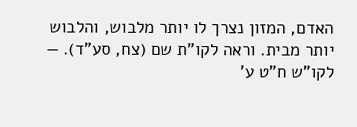האדם, המזון נצרך לו יותר מלבוש, והלבוש יותר מבית. וראה לקו"ת שם (צח, סע"ד). — לקו"ש ח"ט ע'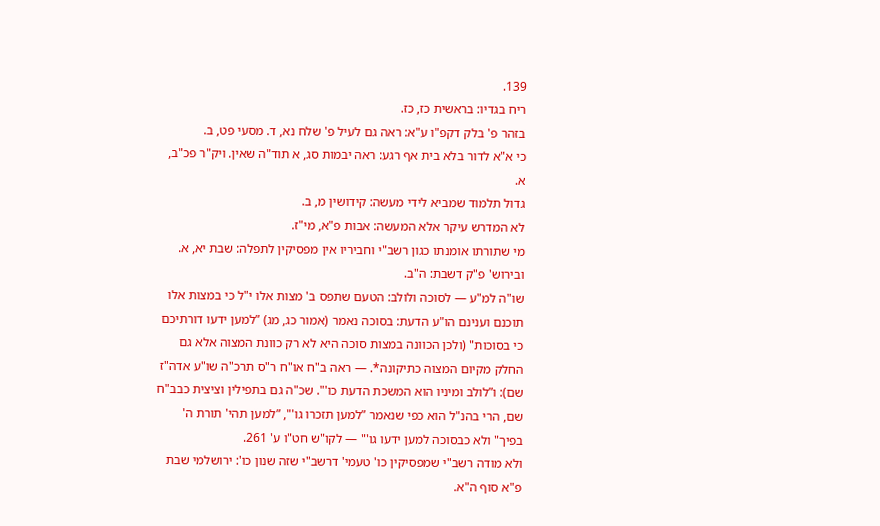139.
ריח בגדיו: בראשית כז, כז.
בזהר פ' בלק דקפ"ו ע"א: ראה גם לעיל פ' שלח נא, ד. מסעי פט, ב.
כי א"א לדור בלא בית אף רגע: ראה יבמות סג, א תוד"ה שאין. ויק"ר פכ"ב, א.
גדול תלמוד שמביא לידי מעשה: קידושין מ, ב.
לא המדרש עיקר אלא המעשה: אבות פ"א, מי"ז.
מי שתורתו אומנתו כגון רשב"י וחביריו אין מפסיקין לתפלה: שבת יא, א.
ובירוש' פ"ק דשבת: ה"ב.
שו"ה למ"ע — לסוכה ולולב: הטעם שתפס ב' מצות אלו י"ל כי במצות אלו תוכנם וענינם הו"ע הדעת: בסוכה נאמר (אמור כג, מג) ”למען ידעו דורתיכם כי בסוכות" (ולכן הכוונה במצות סוכה היא לא רק כוונת המצוה אלא גם החלק מקיום המצוה כתיקונה*. — ראה ב"ח או"ח ר"ס תרכ"ה שו"ע אדה"ז שם): ו”לולב ומיניו הוא המשכת הדעת כו'". שכ"ה גם בתפילין וציצית כבב"ח שם, הרי בהנ"ל הוא כפי שנאמר ”למען תזכרו גו'", ”למען תהי' תורת ה' בפיך" ולא כבסוכה למען ידעו גו'" — לקו"ש חט"ו ע' 261.
ולא מודה רשב"י שמפסיקין כו' טעמי' דרשב"י שזה שנון כו': ירושלמי שבת פ"א סוף ה"א.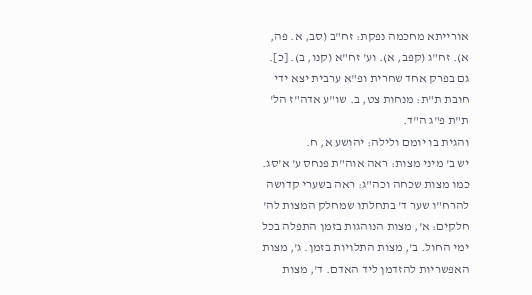אורייתא מחכמה נפקת: זח"ב (סב, א. פה, א). זח"ג (קפב, א). וע' זח"א (קנו, ב). [כ].
גם בפרק אחד שחרית ופ"א ערבית יצא ידי חובת ת"ת: מנחות צט, ב. שו"ע אדה"ז הל' ת"ת פ"ג ה"ד.
והגית בו יומם ולילה: יהושע א, ח.
יש ב' מיני מצות: ראה אוה"ת פנחס ע' א'סג.
כמו מצות שכחה וכה"ג: ראה בשערי קדושה להרח"ו שער ד' בתחלתו שמחלק המצות לה' חלקים: א', מצות הנוהגות בזמן התפלה בכל ימי החול. ב', מצות התלויות בזמן. ג', מצות האפשריות להזדמן ליד האדם. ד', מצות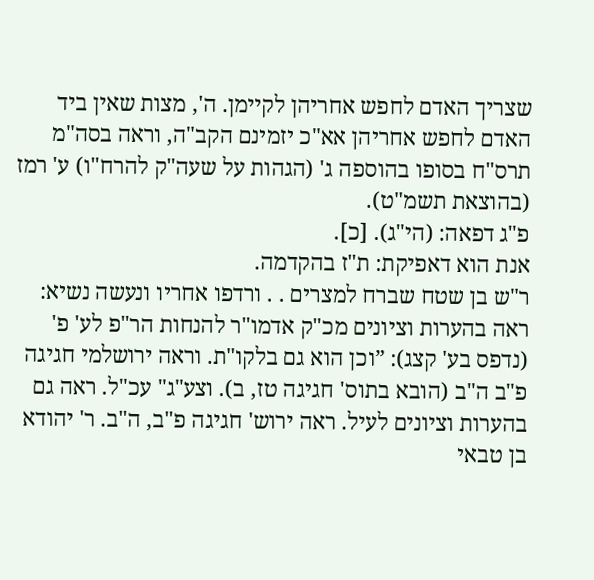שצריך האדם לחפש אחריהן לקיימן. ה', מצות שאין ביד האדם לחפש אחריהן אא"כ יזמינם הקב"ה, וראה בסה"מ תרס"ח בסופו בהוספה ג' (הגהות על שעה"ק להרח"ו) ע' רמז (בהוצאת תשמ"ט).
פ"ג דפאה: (הי"ג). [כ].
אנת הוא דאפיקת: ת"ז בהקדמה.
ר"ש בן שטח שברח למצרים . . ורדפו אחריו ונעשה נשיא: ראה בהערות וציונים מכ"ק אדמו"ר להנחות הר"פ לע' פ' (נדפס בע' קצג): ”וכן הוא גם בלקו"ת. וראה ירושלמי חגיגה פ"ב ה"ב (הובא בתוס' חגיגה טז, ב). וצע"ג" עכ"ל. ראה גם בהערות וציונים לעיל. ראה ירוש' חגיגה פ"ב, ה"ב. ר' יהודא בן טבאי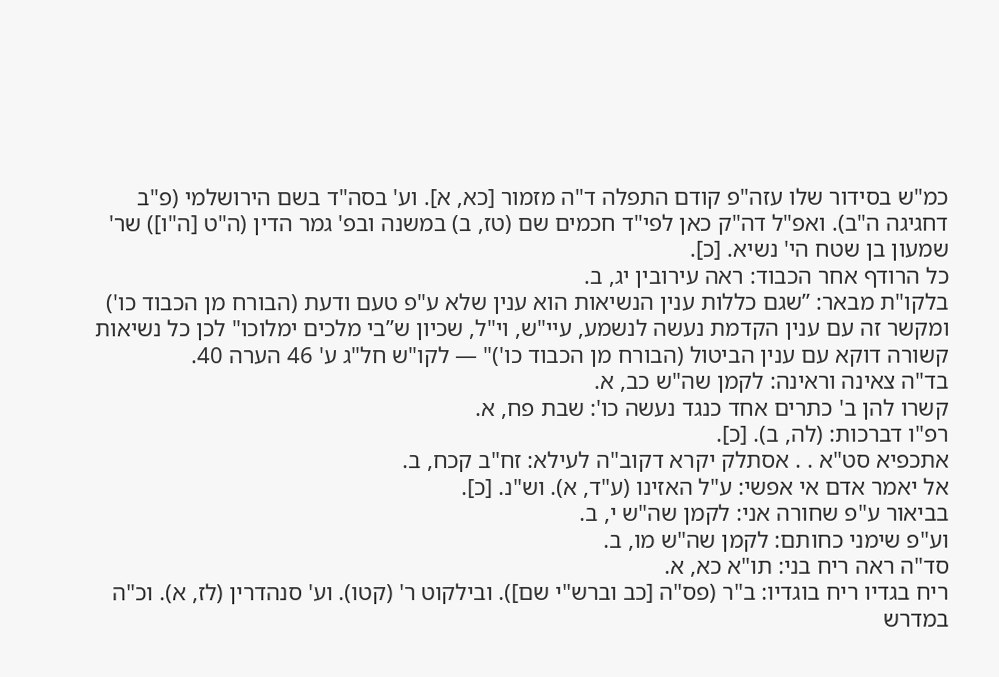כמ"ש בסידור שלו עזה"פ קודם התפלה ד"ה מזמור [כא, א]. וע' בסה"ד בשם הירושלמי (פ"ב דחגיגה ה"ב). ואפ"ל דה"ק כאן לפי"ד חכמים שם (טז, ב) במשנה ובפ' גמר הדין (ה"ט [ה"ו]) שר' שמעון בן שטח הי' נשיא. [כ].
כל הרודף אחר הכבוד: ראה עירובין יג, ב.
בלקו"ת מבאר: ”שגם כללות ענין הנשיאות הוא ענין שלא ע"פ טעם ודעת (הבורח מן הכבוד כו') ומקשר זה עם ענין הקדמת נעשה לנשמע, עיי"ש, וי"ל, שכיון ש”בי מלכים ימלוכו" לכן כל נשיאות קשורה דוקא עם ענין הביטול (הבורח מן הכבוד כו')" — לקו"ש חל"ג ע' 46 הערה 40.
בד"ה צאינה וראינה: לקמן שה"ש כב, א.
קשרו להן ב' כתרים אחד כנגד נעשה כו': שבת פח, א.
רפ"ו דברכות: (לה, ב). [כ].
אתכפיא סט"א . . אסתלק יקרא דקוב"ה לעילא: זח"ב קכח, ב.
אל יאמר אדם אי אפשי: ע"ל האזינו (ע"ד, א). וש"נ. [כ].
בביאור ע"פ שחורה אני: לקמן שה"ש י, ב.
וע"פ שימני כחותם: לקמן שה"ש מו, ב.
סד"ה ראה ריח בני: תו"א כא, א.
ריח בגדיו ריח בוגדיו: ב"ר (פס"ה [כב וברש"י שם]). ובילקוט ר' (קטו). וע' סנהדרין (לז, א). וכ"ה במדרש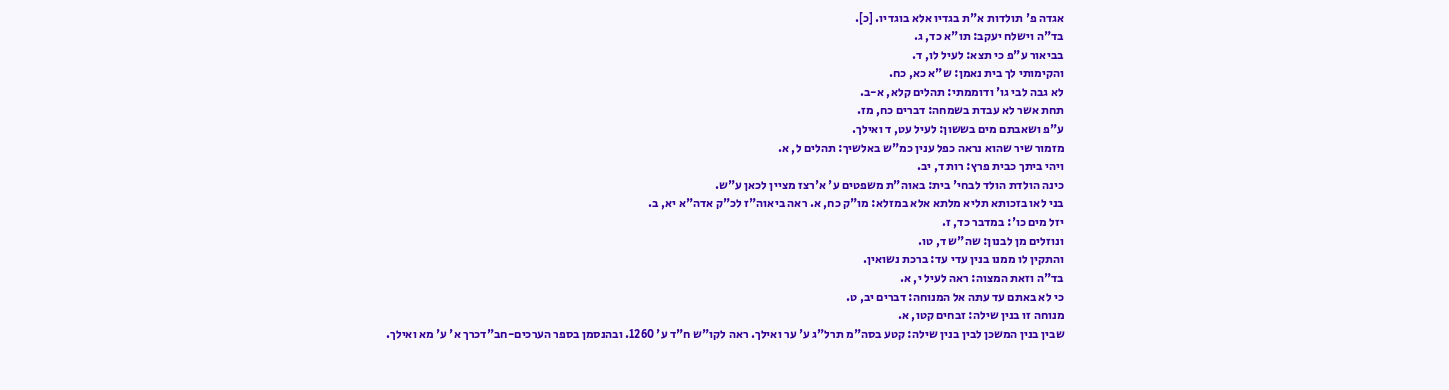אגדה פ' תולדות א"ת בגדיו אלא בוגדיו. [כ].
בד"ה וישלח יעקב: תו"א כד, ג.
בביאור ע"פ כי תצא: לעיל לו, ד.
והקימותי לך בית נאמן: ש"א כא, כח.
לא גבה לבי גו' ודוממתי: תהלים קלא, א-ב.
תחת אשר לא עבדת בשמחה: דברים כח, מז.
ע"פ ושאבתם מים בששון: לעיל עט, ד ואילך.
מזמור שיר שהוא נראה כפל ענין כמ"ש באלשיך: תהלים ל, א.
ויהי ביתך כבית פרץ: רות ד, יב.
כינה הולדת הולד לבחי' בית: באוה"ת משפטים ע' א'רצז מציין לכאן ע"ש.
בני לאו בזכותא תליא מלתא אלא במזלא: מו"ק כח, א. ראה ביאוה"ז לכ"ק אדה"א יא, ב.
יזל מים כו': במדבר כד, ז.
ונוזלים מן לבנון: שה"ש ד, טו.
והתקין לו ממנו בנין עדי עד: ברכת נשואין.
בד"ה וזאת המצוה: ראה לעיל י, א.
כי לא באתם עד עתה אל המנוחה: דברים יב, ט.
מנוחה זו בנין שילה: זבחים קטו, א.
שבין בנין המשכן לבין בנין שילה: קטע בסה"מ תרל"ג ע' ער ואילך. ראה לקו"ש ח"ד ע' 1260. ובהנסמן בספר הערכים-חב"דכרך א' ע' מא ואילך.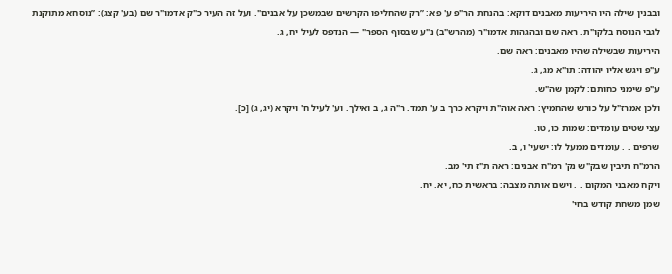ובבנין שילה היו היריעות מאבנים דוקא: בהנחת הר"פ ע' פא: ”רק שהחליפו הקרשים שבמשכן על אבנים". ועל זה העיר כ"ק אדמו"ר שם (בע' קצג): ”נוסחא מתוקנת לגבי הנוסח בלקו"ת. ראה שם ובהגהות אדמו"ר (מהרש"ב) נ"ע שבסוף הספר" — הנדפס לעיל יח, ג.
היריעות שבשילה שהיו מאבנים: ראה שם.
ע"פ ויגש אליו יהודה: תו"א מג, ג.
ע"פ שימני כחותם: לקמן שה"ש.
ולכן אמרז"ל על כורש שהחמיץ: ראה אוה"ת ויקרא כרך ב ע' תמד. ר"ה ג, ב ואילך. וע' לעיל ח' ויקרא (יג, ג) [כ].
עצי שטים עומדים: שמות כו, טו.
שרפים . . עומדים ממעל לו: ישעי' ו, ב.
הרמ"ח תיבין שבק"ש נק' רמ"ח אבנים: ראה ת"ז תי' מב.
ויקח מאבני המקום . . וישם אותה מצבה: בראשית כח, יא. יח.
שמן משחת קודש בחי'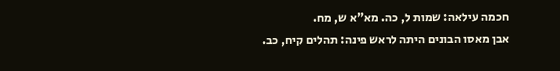חכמה עילאה: שמות ל, כה. מא"א ש, מח.
אבן מאסו הבונים היתה לראש פינה: תהלים קיח, כב.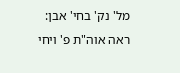מל' נק' בחי' אבן: ראה אוה"ת פ' ויחי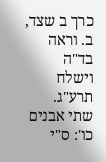כרך ב שצד, ב. וראה בד"ה וישלח תרע"ג.
שתי אבנים כו': ס"י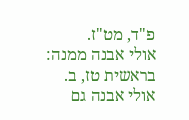פ"ד, מט"ז.
אולי אבנה ממנה: בראשית טז, ב.
אולי אבנה גם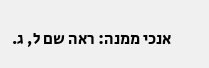אנכי ממנה: ראה שם ל, ג.